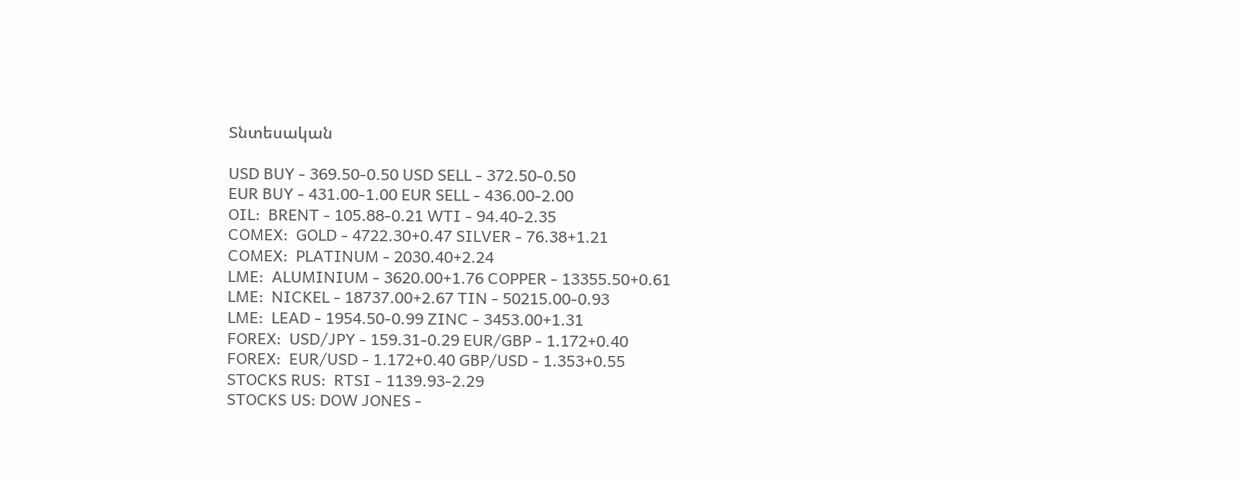Տնտեսական

USD BUY - 369.50-0.50 USD SELL - 372.50-0.50
EUR BUY - 431.00-1.00 EUR SELL - 436.00-2.00
OIL:  BRENT - 105.88-0.21 WTI - 94.40-2.35
COMEX:  GOLD - 4722.30+0.47 SILVER - 76.38+1.21
COMEX:  PLATINUM - 2030.40+2.24
LME:  ALUMINIUM - 3620.00+1.76 COPPER - 13355.50+0.61
LME:  NICKEL - 18737.00+2.67 TIN - 50215.00-0.93
LME:  LEAD - 1954.50-0.99 ZINC - 3453.00+1.31
FOREX:  USD/JPY - 159.31-0.29 EUR/GBP - 1.172+0.40
FOREX:  EUR/USD - 1.172+0.40 GBP/USD - 1.353+0.55
STOCKS RUS:  RTSI - 1139.93-2.29
STOCKS US: DOW JONES -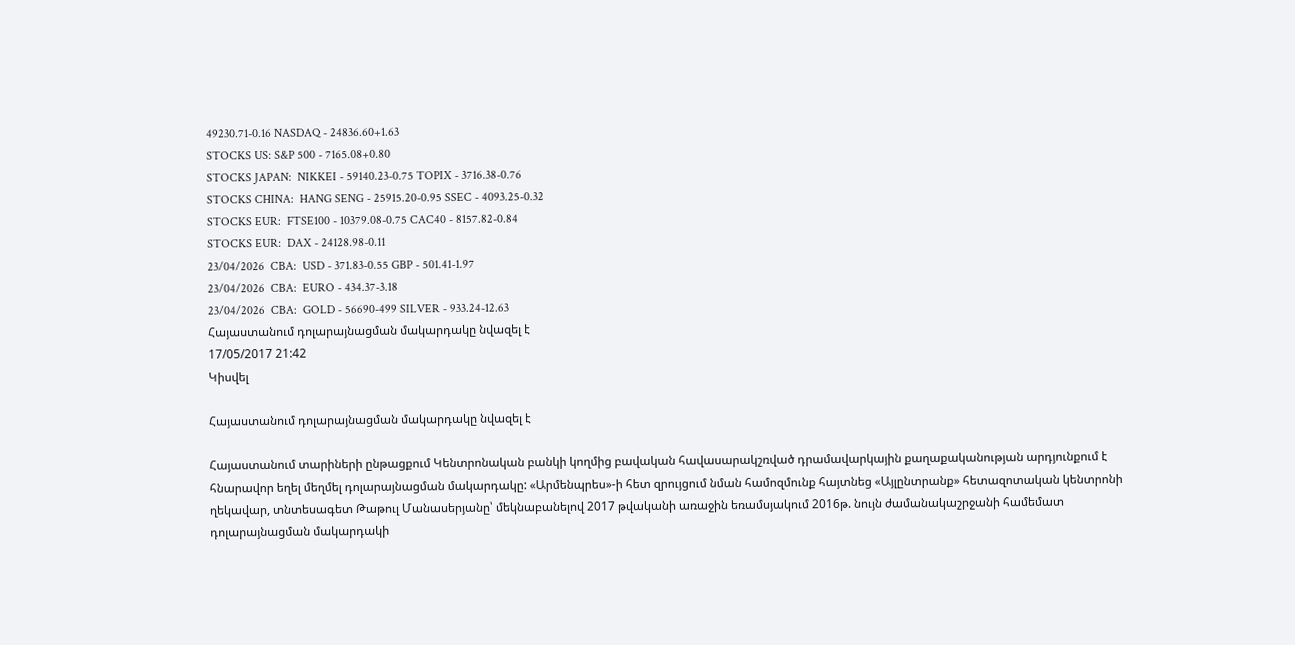49230.71-0.16 NASDAQ - 24836.60+1.63
STOCKS US: S&P 500 - 7165.08+0.80
STOCKS JAPAN:  NIKKEI - 59140.23-0.75 TOPIX - 3716.38-0.76
STOCKS CHINA:  HANG SENG - 25915.20-0.95 SSEC - 4093.25-0.32
STOCKS EUR:  FTSE100 - 10379.08-0.75 CAC40 - 8157.82-0.84
STOCKS EUR:  DAX - 24128.98-0.11
23/04/2026  CBA:  USD - 371.83-0.55 GBP - 501.41-1.97
23/04/2026  CBA:  EURO - 434.37-3.18
23/04/2026  CBA:  GOLD - 56690-499 SILVER - 933.24-12.63
Հայաստանում դոլարայնացման մակարդակը նվազել է
17/05/2017 21:42
Կիսվել

Հայաստանում դոլարայնացման մակարդակը նվազել է

Հայաստանում տարիների ընթացքում Կենտրոնական բանկի կողմից բավական հավասարակշռված դրամավարկային քաղաքականության արդյունքում է հնարավոր եղել մեղմել դոլարայնացման մակարդակը: «Արմենպրես»-ի հետ զրույցում նման համոզմունք հայտնեց «Այլընտրանք» հետազոտական կենտրոնի ղեկավար, տնտեսագետ Թաթուլ Մանասերյանը՝ մեկնաբանելով 2017 թվականի առաջին եռամսյակում 2016թ. նույն ժամանակաշրջանի համեմատ դոլարայնացման մակարդակի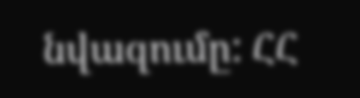նվազումը: ՀՀ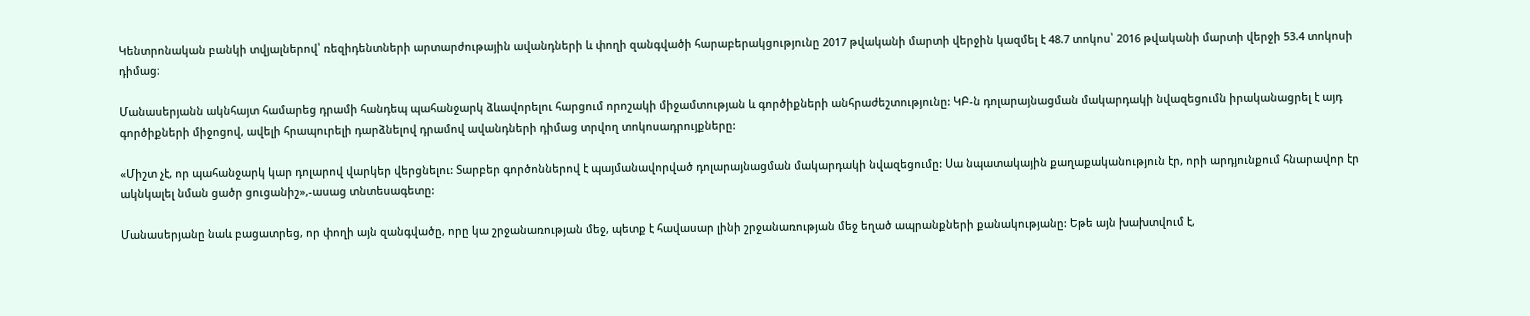Կենտրոնական բանկի տվյալներով՝ ռեզիդենտների արտարժութային ավանդների և փողի զանգվածի հարաբերակցությունը 2017 թվականի մարտի վերջին կազմել է 48.7 տոկոս՝ 2016 թվականի մարտի վերջի 53.4 տոկոսի դիմաց։

Մանասերյանն ակնհայտ համարեց դրամի հանդեպ պահանջարկ ձևավորելու հարցում որոշակի միջամտության և գործիքների անհրաժեշտությունը: ԿԲ-ն դոլարայնացման մակարդակի նվազեցումն իրականացրել է այդ գործիքների միջոցով, ավելի հրապուրելի դարձնելով դրամով ավանդների դիմաց տրվող տոկոսադրույքները:

«Միշտ չէ, որ պահանջարկ կար դոլարով վարկեր վերցնելու: Տարբեր գործոններով է պայմանավորված դոլարայնացման մակարդակի նվազեցումը: Սա նպատակային քաղաքականություն էր, որի արդյունքում հնարավոր էր ակնկալել նման ցածր ցուցանիշ»,-ասաց տնտեսագետը:

Մանասերյանը նաև բացատրեց, որ փողի այն զանգվածը, որը կա շրջանառության մեջ, պետք է հավասար լինի շրջանառության մեջ եղած ապրանքների քանակությանը: Եթե այն խախտվում է,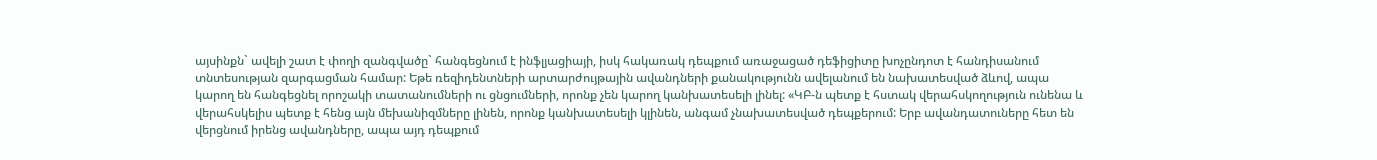այսինքն` ավելի շատ է փողի զանգվածը` հանգեցնում է ինֆլյացիայի, իսկ հակառակ դեպքում առաջացած դեֆիցիտը խոչընդոտ է հանդիսանում տնտեսության զարգացման համար: Եթե ռեզիդենտների արտարժույթային ավանդների քանակությունն ավելանում են նախատեսված ձևով, ապա կարող են հանգեցնել որոշակի տատանումների ու ցնցումների, որոնք չեն կարող կանխատեսելի լինել: «ԿԲ-ն պետք է հստակ վերահսկողություն ունենա և վերահսկելիս պետք է հենց այն մեխանիզմները լինեն, որոնք կանխատեսելի կլինեն, անգամ չնախատեսված դեպքերում: Երբ ավանդատուները հետ են վերցնում իրենց ավանդները, ապա այդ դեպքում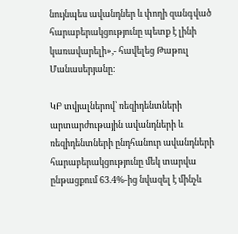նույնպես ավանդներ և փողի զանգված հարաբերակցությունը պետք է լինի կառավարելի»,- հավելեց Թաթուլ Մանասերյանը:

ԿԲ տվյալներով՝ ռեզիդենտների արտարժութային ավանդների և ռեզիդենտների ընդհանուր ավանդների հարաբերակցությունը մեկ տարվա ընթացքում 63.4%-ից նվազել է մինչև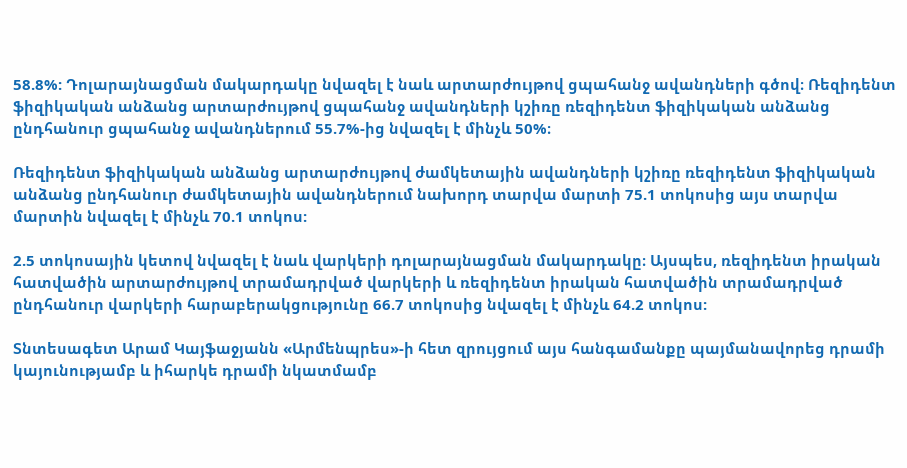58.8%: Դոլարայնացման մակարդակը նվազել է նաև արտարժույթով ցպահանջ ավանդների գծով։ Ռեզիդենտ ֆիզիկական անձանց արտարժույթով ցպահանջ ավանդների կշիռը ռեզիդենտ ֆիզիկական անձանց ընդհանուր ցպահանջ ավանդներում 55.7%-ից նվազել է մինչև 50%։

Ռեզիդենտ ֆիզիկական անձանց արտարժույթով ժամկետային ավանդների կշիռը ռեզիդենտ ֆիզիկական անձանց ընդհանուր ժամկետային ավանդներում նախորդ տարվա մարտի 75.1 տոկոսից այս տարվա մարտին նվազել է մինչև 70.1 տոկոս:

2.5 տոկոսային կետով նվազել է նաև վարկերի դոլարայնացման մակարդակը։ Այսպես, ռեզիդենտ իրական հատվածին արտարժույթով տրամադրված վարկերի և ռեզիդենտ իրական հատվածին տրամադրված ընդհանուր վարկերի հարաբերակցությունը 66.7 տոկոսից նվազել է մինչև 64.2 տոկոս:

Տնտեսագետ Արամ Կայֆաջյանն «Արմենպրես»-ի հետ զրույցում այս հանգամանքը պայմանավորեց դրամի կայունությամբ և իհարկե դրամի նկատմամբ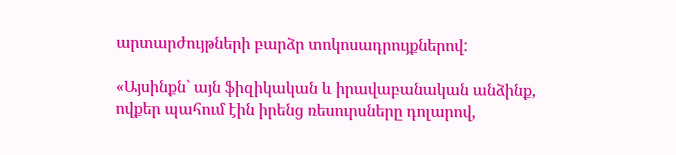արտարժույթների բարձր տոկոսադրույքներով:

«Այսինքն` այն ֆիզիկական և իրավաբանական անձինք, ովքեր պահում էին իրենց ռեսուրսները դոլարով,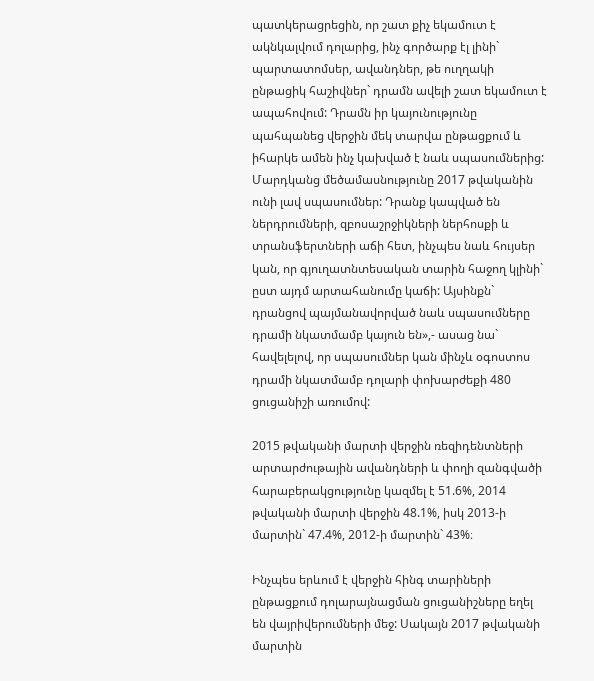պատկերացրեցին, որ շատ քիչ եկամուտ է ակնկալվում դոլարից, ինչ գործարք էլ լինի` պարտատոմսեր, ավանդներ, թե ուղղակի ընթացիկ հաշիվներ` դրամն ավելի շատ եկամուտ է ապահովում: Դրամն իր կայունությունը պահպանեց վերջին մեկ տարվա ընթացքում և իհարկե ամեն ինչ կախված է նաև սպասումներից: Մարդկանց մեծամասնությունը 2017 թվականին ունի լավ սպասումներ: Դրանք կապված են ներդրումների, զբոսաշրջիկների ներհոսքի և տրանսֆերտների աճի հետ, ինչպես նաև հույսեր կան, որ գյուղատնտեսական տարին հաջող կլինի` ըստ այդմ արտահանումը կաճի: Այսինքն` դրանցով պայմանավորված նաև սպասումները դրամի նկատմամբ կայուն են»,- ասաց նա` հավելելով, որ սպասումներ կան մինչև օգոստոս դրամի նկատմամբ դոլարի փոխարժեքի 480 ցուցանիշի առումով:

2015 թվականի մարտի վերջին ռեզիդենտների արտարժութային ավանդների և փողի զանգվածի հարաբերակցությունը կազմել է 51.6%, 2014 թվականի մարտի վերջին 48.1%, իսկ 2013-ի մարտին` 47.4%, 2012-ի մարտին` 43%։

Ինչպես երևում է վերջին հինգ տարիների ընթացքում դոլարայնացման ցուցանիշները եղել են վայրիվերումների մեջ: Սակայն 2017 թվականի մարտին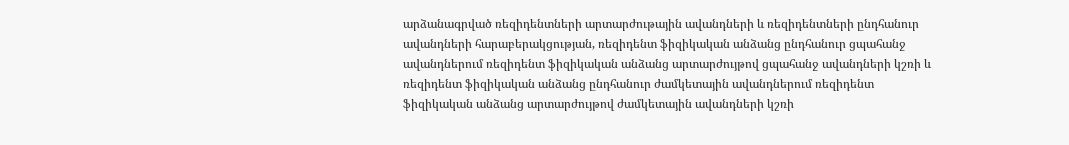արձանագրված ռեզիդենտների արտարժութային ավանդների և ռեզիդենտների ընդհանուր ավանդների հարաբերակցության, ռեզիդենտ ֆիզիկական անձանց ընդհանուր ցպահանջ ավանդներում ռեզիդենտ ֆիզիկական անձանց արտարժույթով ցպահանջ ավանդների կշռի և  ռեզիդենտ ֆիզիկական անձանց ընդհանուր ժամկետային ավանդներում ռեզիդենտ ֆիզիկական անձանց արտարժույթով ժամկետային ավանդների կշռի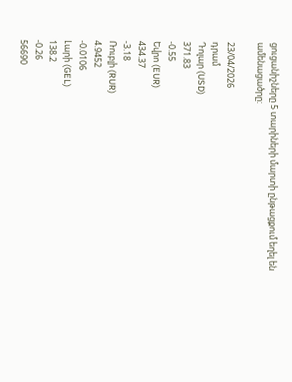ցուցանիշները 5 տարիների մարտի ընթացքում եղել են ամենացածրը:

23/04/2026
դրամ
Դոլար (USD)
371.83
-0.55
Եվրո (EUR)
434.37
-3.18
Ռուբլի (RUR)
4.9452
-0.0106
Լարի (GEL)
138.2
-0.26
56690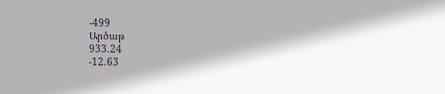-499
Արծաթ
933.24
-12.63